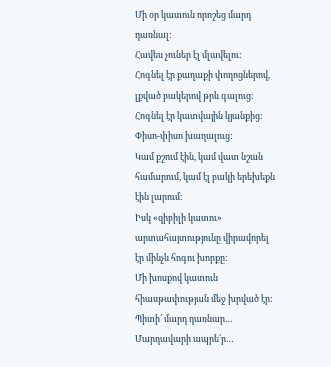Մի օր կատուն որոշեց մարդ դառնալ:
Հավես չուներ էլ մլավելու:
Հոգնել էր քաղաքի փողոցներով, լքված բակերով թրև գալուց:
Հոգնել էր կատվային կյանքից: Փիսո-փիսո խաղալուց:
Կամ քշում էին, կամ վատ նշան համարում, կամ էլ բակի երեխեքն էին լարում:
Իսկ «զիբիլի կատու» արտահայտությունը վիրավորել էր մինչև հոգու խորքը:
Մի խոսքով կատուն հիասթափության մեջ խրված էր:
Պիտի՛ մարդ դառնար…
Մարդավարի ապրե՛ր…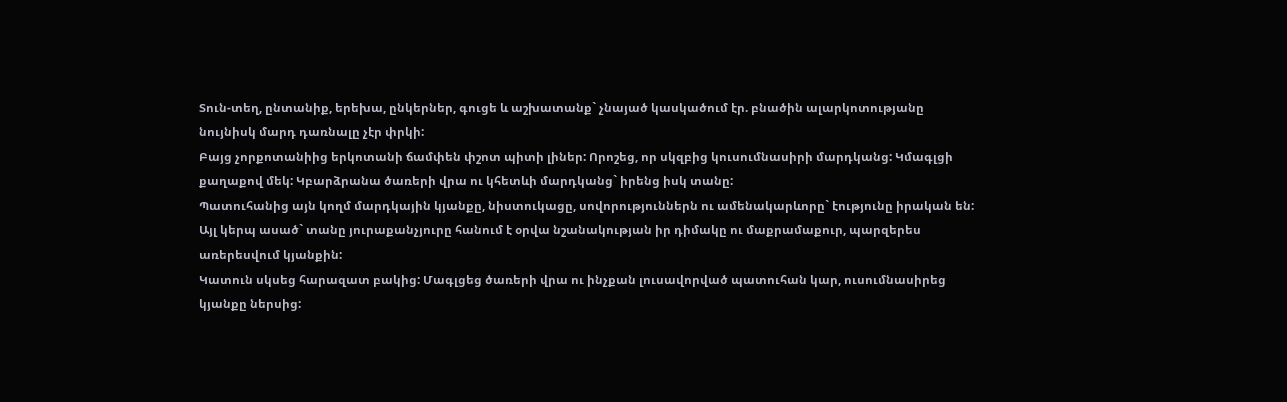Տուն-տեղ, ընտանիք, երեխա, ընկերներ, գուցե և աշխատանք` չնայած կասկածում էր. բնածին ալարկոտությանը նույնիսկ մարդ դառնալը չէր փրկի:
Բայց չորքոտանիից երկոտանի ճամփեն փշոտ պիտի լիներ: Որոշեց, որ սկզբից կուսումնասիրի մարդկանց: Կմագլցի քաղաքով մեկ: Կբարձրանա ծառերի վրա ու կհետևի մարդկանց` իրենց իսկ տանը:
Պատուհանից այն կողմ մարդկային կյանքը, նիստուկացը, սովորություններն ու ամենակարևորը` էությունը իրական են:
Այլ կերպ ասած` տանը յուրաքանչյուրը հանում է օրվա նշանակության իր դիմակը ու մաքրամաքուր, պարզերես առերեսվում կյանքին:
Կատուն սկսեց հարազատ բակից: Մագլցեց ծառերի վրա ու ինչքան լուսավորված պատուհան կար, ուսումնասիրեց կյանքը ներսից: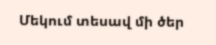Մեկում տեսավ մի ծեր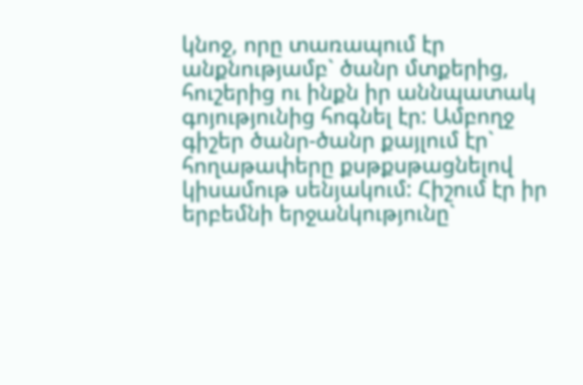կնոջ, որը տառապում էր անքնությամբ` ծանր մտքերից, հուշերից ու ինքն իր աննպատակ գոյությունից հոգնել էր: Ամբողջ գիշեր ծանր-ծանր քայլում էր` հողաթափերը քսթքսթացնելով կիսամութ սենյակում: Հիշում էր իր երբեմնի երջանկությունը`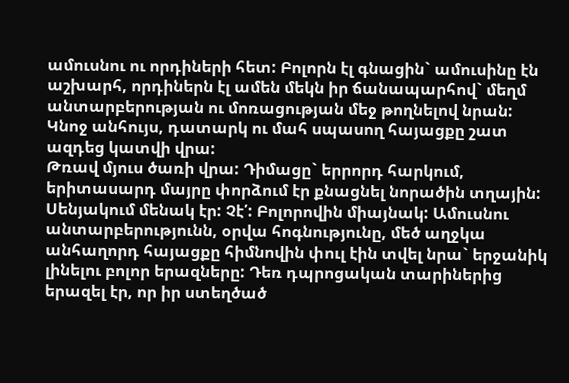ամուսնու ու որդիների հետ: Բոլորն էլ գնացին` ամուսինը էն աշխարհ, որդիներն էլ ամեն մեկն իր ճանապարհով` մեղմ անտարբերության ու մոռացության մեջ թողնելով նրան:
Կնոջ անհույս, դատարկ ու մահ սպասող հայացքը շատ ազդեց կատվի վրա:
Թռավ մյուս ծառի վրա: Դիմացը` երրորդ հարկում, երիտասարդ մայրը փորձում էր քնացնել նորածին տղային: Սենյակում մենակ էր: Չէ՛: Բոլորովին միայնակ: Ամուսնու անտարբերությունն, օրվա հոգնությունը, մեծ աղջկա անհաղորդ հայացքը հիմնովին փուլ էին տվել նրա` երջանիկ լինելու բոլոր երազները: Դեռ դպրոցական տարիներից երազել էր, որ իր ստեղծած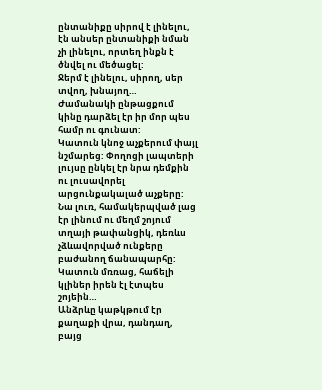ընտանիքը սիրով է լինելու, էն անսեր ընտանիքի նման չի լինելու, որտեղ ինքն է ծնվել ու մեծացել:
Ջերմ է լինելու, սիրող, սեր տվող, խնայող…
Ժամանակի ընթացքում կինը դարձել էր իր մոր պես համր ու գունատ:
Կատուն կնոջ աչքերում փայլ նշմարեց: Փողոցի լապտերի լույսը ընկել էր նրա դեմքին ու լուսավորել արցունքակալած աչքերը: Նա լուռ, համակերպված լաց էր լինում ու մեղմ շոյում տղայի թափանցիկ, դեռևս չձևավորված ունքերը բաժանող ճանապարհը: Կատուն մռռաց, հաճելի կլիներ իրեն էլ էտպես շոյեին…
Անձրևը կաթկթում էր քաղաքի վրա, դանդաղ, բայց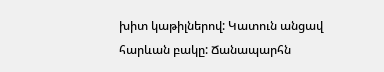խիտ կաթիլներով: Կատուն անցավ հարևան բակը: Ճանապարհն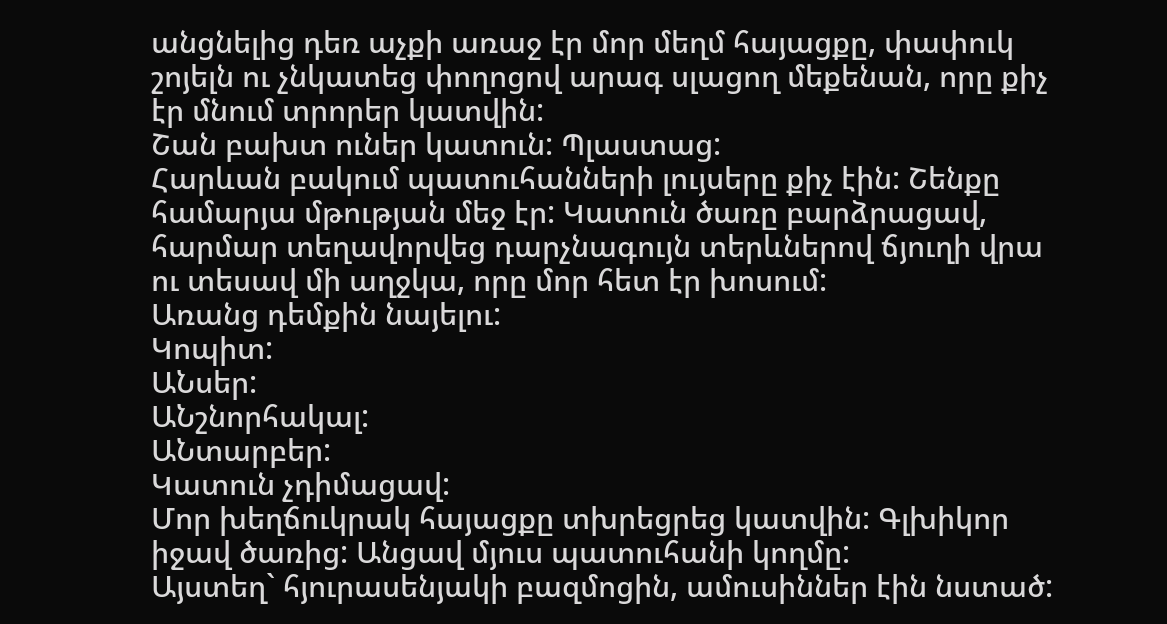անցնելից դեռ աչքի առաջ էր մոր մեղմ հայացքը, փափուկ շոյելն ու չնկատեց փողոցով արագ սլացող մեքենան, որը քիչ էր մնում տրորեր կատվին:
Շան բախտ ուներ կատուն: Պլաստաց:
Հարևան բակում պատուհանների լույսերը քիչ էին: Շենքը համարյա մթության մեջ էր: Կատուն ծառը բարձրացավ, հարմար տեղավորվեց դարչնագույն տերևներով ճյուղի վրա ու տեսավ մի աղջկա, որը մոր հետ էր խոսում:
Առանց դեմքին նայելու:
Կոպիտ:
ԱՆսեր:
ԱՆշնորհակալ:
ԱՆտարբեր:
Կատուն չդիմացավ:
Մոր խեղճուկրակ հայացքը տխրեցրեց կատվին: Գլխիկոր իջավ ծառից: Անցավ մյուս պատուհանի կողմը:
Այստեղ` հյուրասենյակի բազմոցին, ամուսիններ էին նստած: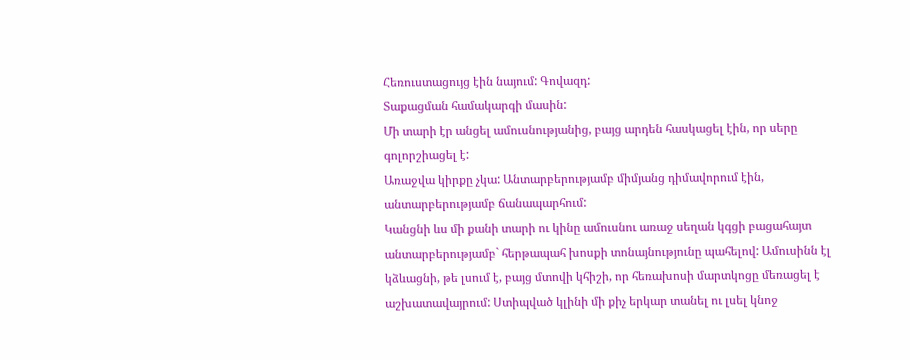Հեռուստացույց էին նայում: Գովազդ:
Տաքացման համակարգի մասին:
Մի տարի էր անցել ամուսնությանից, բայց արդեն հասկացել էին, որ սերը գոլորշիացել է:
Առաջվա կիրքը չկա: Անտարբերությամբ միմյանց դիմավորում էին, անտարբերությամբ ճանապարհում:
Կանցնի ևս մի քանի տարի ու կինը ամուսնու առաջ սեղան կգցի բացահայտ անտարբերությամբ` հերթապահ խոսքի տոնայնությունը պահելով: Ամուսինն էլ կձևացնի, թե լսում է, բայց մտովի կհիշի, որ հեռախոսի մարտկոցը մեռացել է աշխատավայրում: Ստիպված կլինի մի քիչ երկար տանել ու լսել կնոջ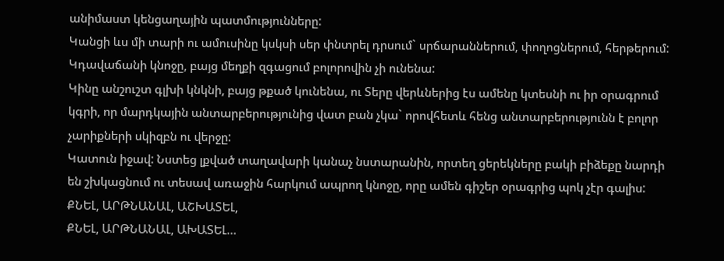անիմաստ կենցաղային պատմությունները:
Կանցի ևս մի տարի ու ամուսինը կսկսի սեր փնտրել դրսում` սրճարաններում, փողոցներում, հերթերում:
Կդավաճանի կնոջը, բայց մեղքի զգացում բոլորովին չի ունենա:
Կինը անշուշտ գլխի կնկնի, բայց թքած կունենա, ու Տերը վերևներից էս ամենը կտեսնի ու իր օրագրում կգրի, որ մարդկային անտարբերությունից վատ բան չկա` որովհետև հենց անտարբերությունն է բոլոր չարիքների սկիզբն ու վերջը:
Կատուն իջավ: Նստեց լքված տաղավարի կանաչ նստարանին, որտեղ ցերեկները բակի բիձեքը նարդի են շխկացնում ու տեսավ առաջին հարկում ապրող կնոջը, որը ամեն գիշեր օրագրից պոկ չէր գալիս:
ՔՆԵԼ, ԱՐԹՆԱՆԱԼ, ԱՇԽԱՏԵԼ,
ՔՆԵԼ, ԱՐԹՆԱՆԱԼ, ԱԽԱՏԵԼ…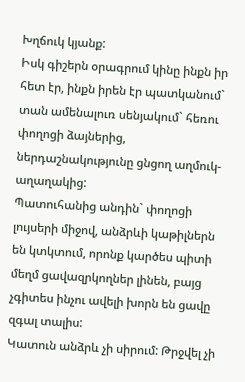Խղճուկ կյանք:
Իսկ գիշերն օրագրում կինը ինքն իր հետ էր, ինքն իրեն էր պատկանում` տան ամենալուռ սենյակում` հեռու փողոցի ձայներից, ներդաշնակությունը ցնցող աղմուկ-աղաղակից:
Պատուհանից անդին` փողոցի լույսերի միջով, անձրևի կաթիլներն են կտկտում, որոնք կարծես պիտի մեղմ ցավազրկողներ լինեն, բայց չգիտես ինչու ավելի խորն են ցավը զգալ տալիս:
Կատուն անձրև չի սիրում: Թրջվել չի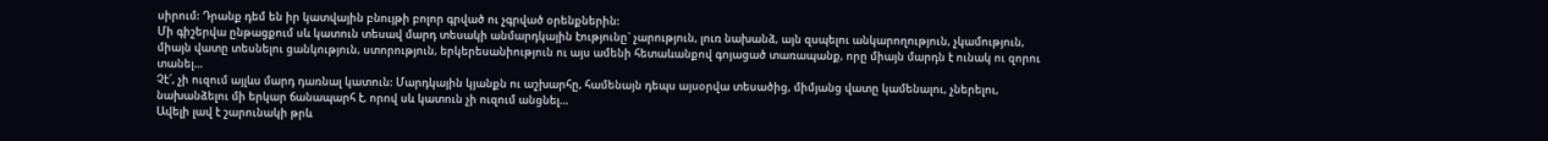սիրում: Դրանք դեմ են իր կատվային բնույթի բոլոր գրված ու չգրված օրենքներին:
Մի գիշերվա ընթացքում սև կատուն տեսավ մարդ տեսակի անմարդկային էությունը` չարություն, լուռ նախանձ, այն զսպելու անկարողություն, չկամություն, միայն վատը տեսնելու ցանկություն, ստորություն, երկերեսանիություն ու այս ամենի հետաևանքով գոյացած տառապանք, որը միայն մարդն է ունակ ու զորու տանել…
Չէ՜, չի ուզում այլևս մարդ դառնալ կատուն: Մարդկային կյանքն ու աշխարհը, համենայն դեպս այսօրվա տեսածից, միմյանց վատը կամենալու, չներելու, նախանձելու մի երկար ճանապարհ է, որով սև կատուն չի ուզում անցնել…
Ավելի լավ է շարունակի թրև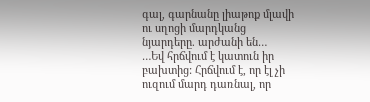գալ, գարնանը լիաթոք մլավի ու սղոցի մարդկանց նյարդերը. արժանի են…
…Եվ հրճվում է կատուն իր բախտից: Հրճվում է, որ էլ չի ուզում մարդ դառնալ, որ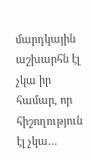մարդկային աշխարհն էլ չկա իր համար, որ հիշողություն էլ չկա…